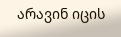არავინ იცის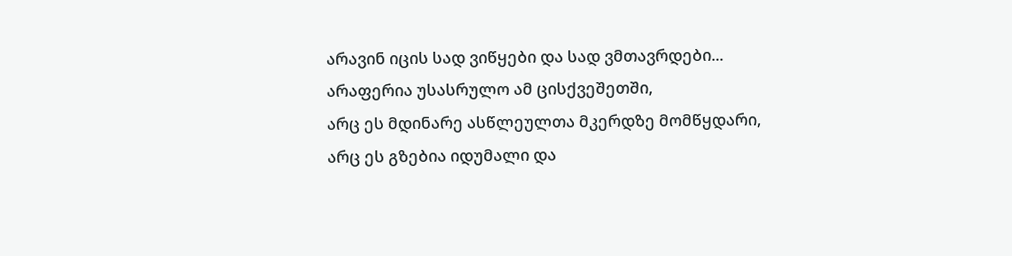არავინ იცის სად ვიწყები და სად ვმთავრდები...
არაფერია უსასრულო ამ ცისქვეშეთში,
არც ეს მდინარე ასწლეულთა მკერდზე მომწყდარი,
არც ეს გზებია იდუმალი და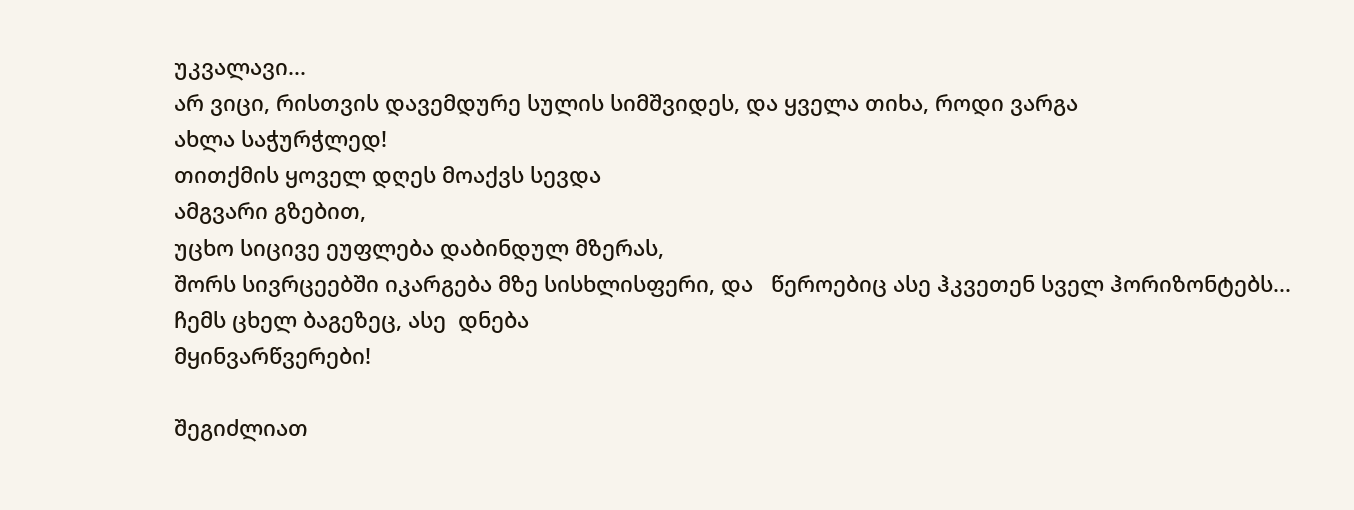უკვალავი...
არ ვიცი, რისთვის დავემდურე სულის სიმშვიდეს, და ყველა თიხა, როდი ვარგა
ახლა საჭურჭლედ!
თითქმის ყოველ დღეს მოაქვს სევდა
ამგვარი გზებით,
უცხო სიცივე ეუფლება დაბინდულ მზერას,
შორს სივრცეებში იკარგება მზე სისხლისფერი, და   წეროებიც ასე ჰკვეთენ სველ ჰორიზონტებს...
ჩემს ცხელ ბაგეზეც, ასე  დნება
მყინვარწვერები!

შეგიძლიათ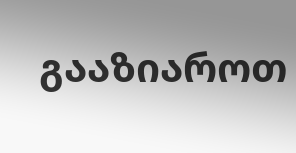გააზიაროთ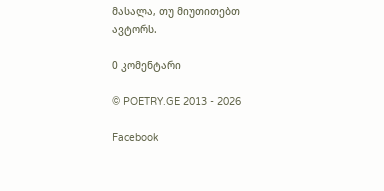მასალა, თუ მიუთითებთ ავტორს.

0 კომენტარი

© POETRY.GE 2013 - 2026

Facebook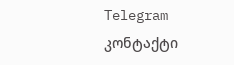Telegram კონტაქტი